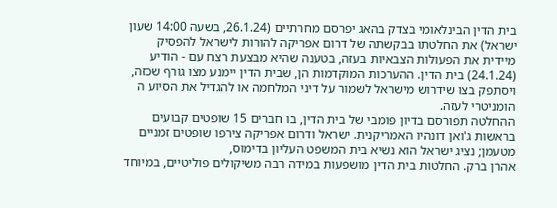בית הדין הבינלאומי בצדק בהאג יפרסם מחרתיים (26.1.24, בשעה 14:00 שעון ישראל) את החלטתו בבקשתה של דרום אפריקה להורות לישראל להפסיק מיידית את הפעולות הצבאיות בעזה, בטענה שהיא מבצעת רצח עם - הודיע (24.1.24) בית הדין. ההערכות המוקדמות הן, שבית הדין יימנע מצו גורף שכזה, ויסתפק בצו שידרוש מישראל לשמור על דיני המלחמה או להגדיל את הסיוע ה
הומניטרי לעזה.
ההחלטה תפורסם בדיון פומבי של בית הדין, בו חברים 15 שופטים קבועים בראשות ג'ואן דונהיו האמריקנית. ישראל ודרום אפריקה צירפו שופטים זמניים מטעמן; נציג ישראל הוא נשיא בית המשפט העליון בדימוס,
אהרן ברק. החלטות בית הדין מושפעות במידה רבה משיקולים פוליטיים, במיוחד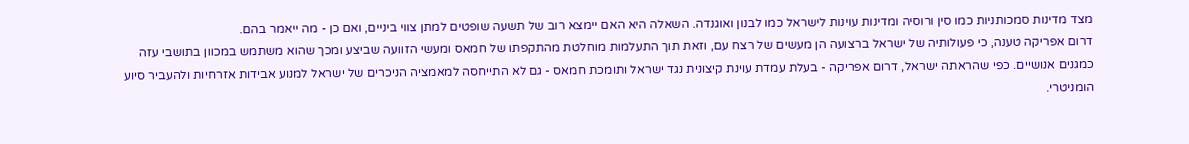מצד מדינות סמכותניות כמו סין ורוסיה ומדינות עוינות לישראל כמו לבנון ואוגנדה. השאלה היא האם יימצא רוב של תשעה שופטים למתן צווי ביניים, ואם כן - מה ייאמר בהם.
דרום אפריקה טענה, כי פעולותיה של ישראל ברצועה הן מעשים של רצח עם, וזאת תוך התעלמות מוחלטת מהתקפתו של חמאס ומעשי הזוועה שביצע ומכך שהוא משתמש במכוון בתושבי עזה כמגנים אנושיים. כפי שהראתה ישראל, דרום אפריקה - בעלת עמדת עוינת קיצונית נגד ישראל ותומכת חמאס - גם לא התייחסה למאמציה הניכרים של ישראל למנוע אבידות אזרחיות ולהעביר סיוע הומניטרי.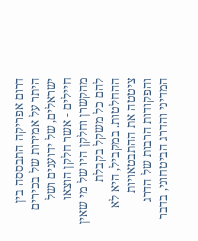דרום אפריקה התבססה בין היתר על אמירות של בכירים ישראלים, של ידוענים ושל חיילים - אשר חלקן הוצאו מהקשרן וחלקן היו של מי שאין להם כל משקל בקבלת ההחלטות. במקביל, היא לא ציטטה את ההתבטאויות והפקודות הרבות של הדרג המדיני והדרג הביטחוני, בדבר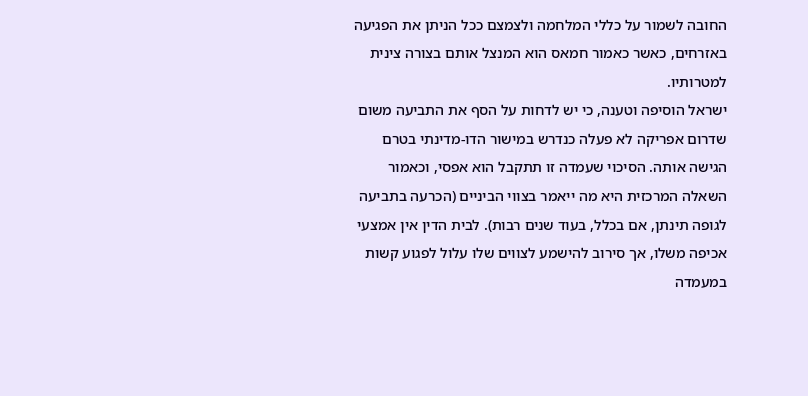החובה לשמור על כללי המלחמה ולצמצם ככל הניתן את הפגיעה באזרחים, כאשר כאמור חמאס הוא המנצל אותם בצורה צינית למטרותיו.
ישראל הוסיפה וטענה, כי יש לדחות על הסף את התביעה משום שדרום אפריקה לא פעלה כנדרש במישור הדו-מדינתי בטרם הגישה אותה. הסיכוי שעמדה זו תתקבל הוא אפסי, וכאמור השאלה המרכזית היא מה ייאמר בצווי הביניים (הכרעה בתביעה לגופה תינתן, אם בכלל, בעוד שנים רבות). לבית הדין אין אמצעי אכיפה משלו, אך סירוב להישמע לצווים שלו עלול לפגוע קשות במעמדה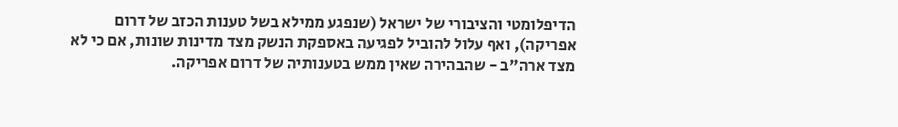הדיפלומטי והציבורי של ישראל (שנפגע ממילא בשל טענות הכזב של דרום אפריקה), ואף עלול להוביל לפגיעה באספקת הנשק מצד מדינות שונות, אם כי לא מצד ארה"ב - שהבהירה שאין ממש בטענותיה של דרום אפריקה.